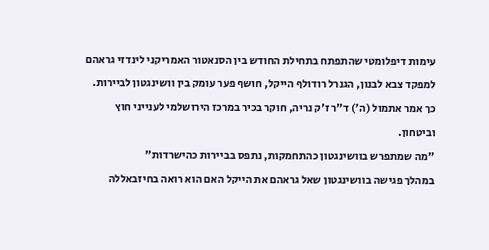עימות דיפלומטי שהתפתח בתחילת החודש בין הסנאטור האמריקני לינדזי גראהם למפקד צבא לבנון, הגנרל רודולף הייקל, חושף פער עומק בין וושינגטון לביירות. כך אמר אתמול (ה') ד"ר ז'ק נריה, חוקר בכיר במרכז הירושלמי לענייני חוץ וביטחון.
"מה שמתפרש בוושינגטון כהתחמקות, נתפס בביירות כהישרדות"
במהלך פגישה בוושינגטון שאל גראהם את הייקל האם הוא רואה בחיזבאללה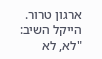ארגון טרור. הייקל השיב: "לא, לא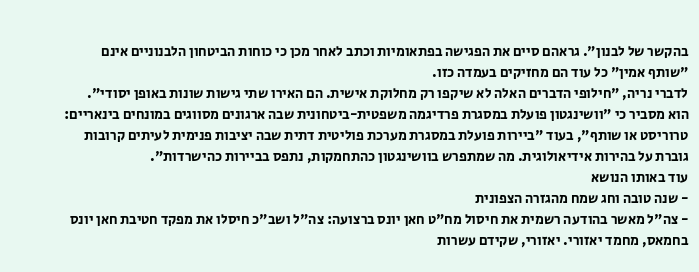בהקשר של לבנון". גראהם סיים את הפגישה בפתאומיות וכתב לאחר מכן כי כוחות הביטחון הלבנוניים אינם "שותף אמין" כל עוד הם מחזיקים בעמדה כזו.
לדברי נריה, "חילופי הדברים האלה לא שיקפו רק מחלוקת אישית. הם האירו שתי גישות שונות באופן יסודי". הוא מסביר כי "וושינגטון פועלת במסגרת פרדיגמה משפטית-ביטחונית שבה ארגונים מסווגים במונחים בינאריים: טרוריסט או שותף", בעוד "ביירות פועלת במסגרת מערכת פוליטית דתית שבה יציבות פנימית לעיתים קרובות גוברת על בהירות אידיאולוגית. מה שמתפרש בוושינגטון כהתחמקות, נתפס בביירות כהישרדות".
עוד באותו הנושא
- שנה טובה וחג שמח מהגזרה הצפונית
- צה"ל מאשר בהודעה רשמית את חיסול מח"ט חאן יונס ברצועה: צה"ל ושב"כ חיסלו את מפקד חטיבת חאן יונס בחמאס, מחמד יאזורי. יאזורי, שקידם עשרות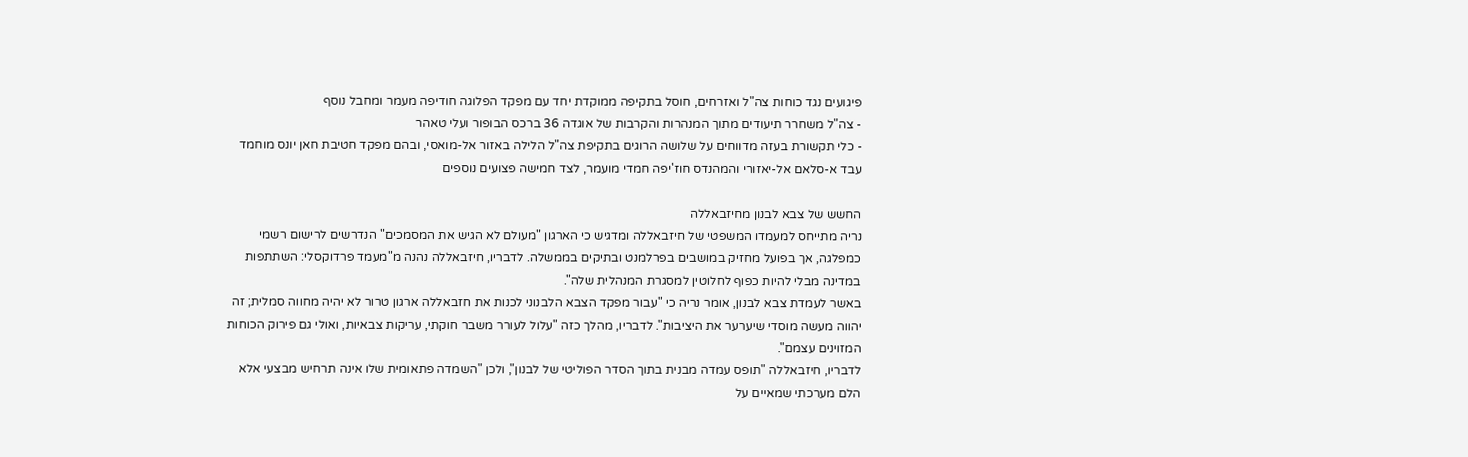פיגועים נגד כוחות צה"ל ואזרחים, חוסל בתקיפה ממוקדת יחד עם מפקד הפלוגה חודיפה מעמר ומחבל נוסף
- צה"ל משחרר תיעודים מתוך המנהרות והקרבות של אוגדה 36 ברכס הבופור ועלי טאהר
- כלי תקשורת בעזה מדווחים על שלושה הרוגים בתקיפת צה"ל הלילה באזור אל-מואסי, ובהם מפקד חטיבת חאן יונס מוחמד עבד א-סלאם אל-יאזורי והמהנדס חוז'יפה חמדי מועמר, לצד חמישה פצועים נוספים

החשש של צבא לבנון מחיזבאללה
נריה מתייחס למעמדו המשפטי של חיזבאללה ומדגיש כי הארגון "מעולם לא הגיש את המסמכים" הנדרשים לרישום רשמי כמפלגה, אך בפועל מחזיק במושבים בפרלמנט ובתיקים בממשלה. לדבריו, חיזבאללה נהנה מ"מעמד פרדוקסלי: השתתפות במדינה מבלי להיות כפוף לחלוטין למסגרת המנהלית שלה".
באשר לעמדת צבא לבנון, אומר נריה כי "עבור מפקד הצבא הלבנוני לכנות את חזבאללה ארגון טרור לא יהיה מחווה סמלית; זה יהווה מעשה מוסדי שיערער את היציבות". לדבריו, מהלך כזה "עלול לעורר משבר חוקתי, עריקות צבאיות, ואולי גם פירוק הכוחות המזוינים עצמם".
לדבריו, חיזבאללה "תופס עמדה מבנית בתוך הסדר הפוליטי של לבנון", ולכן "השמדה פתאומית שלו אינה תרחיש מבצעי אלא הלם מערכתי שמאיים על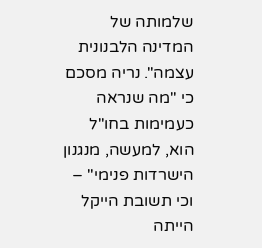שלמותה של המדינה הלבנונית עצמה". נריה מסכם כי "מה שנראה כעמימות בחו"ל הוא, למעשה, מנגנון הישרדות פנימי" – וכי תשובת הייקל הייתה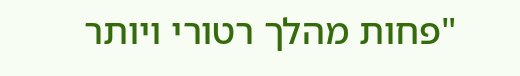"פחות מהלך רטורי ויותר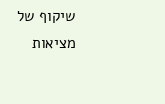שיקוף של מציאות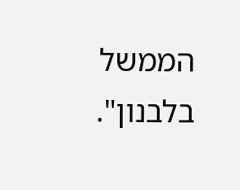הממשל בלבנון".